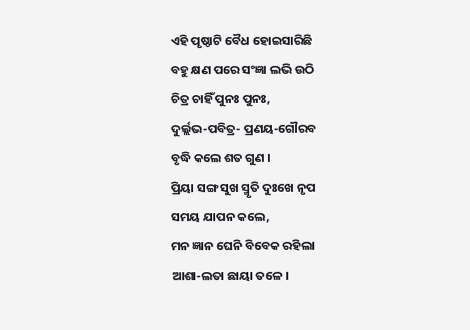ଏହି ପୃଷ୍ଠାଟି ବୈଧ ହୋଇସାରିଛି
ବହୁ କ୍ଷଣ ପରେ ସଂଜ୍ଞା ଲଭି ଉଠି
ଚିତ୍ର ଚାହିଁ ପୁନଃ ପୁନଃ,
ଦୁର୍ଲ୍ଲଭ-ପବିତ୍ର- ପ୍ରଣୟ-ଗୌରବ
ବୃଦ୍ଧି କଲେ ଶତ ଗୁଣ ।
ପ୍ରିୟା ସଙ୍ଗ ସୁଖ ସ୍ମୃତି ଦୁଃଖେ ନୃପ
ସମୟ ଯାପନ କଲେ,
ମନ ଜ୍ଞାନ ଘେନି ବିବେକ ରହିଲା
ଆଶା-ଲତା ଛାୟା ତଳେ ।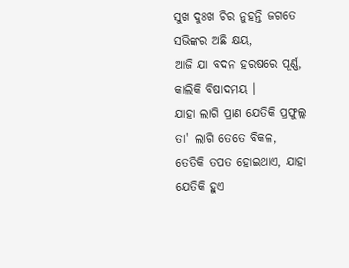ସୁଖ ଦୁଃଖ ଚିର ନୁହନ୍ତି ଜଗତେ
ସଭିଙ୍କର ଅଛି କ୍ଷୟ,
ଆଜି ଯା ବଦନ ହରଷରେ ପୂର୍ଣ୍ଣ,
କାଲିକି ବିଷାଦମୟ ।
ଯାହା ଲାଗି ପ୍ରାଣ ଯେତିକି ପ୍ରଫୁଲ୍ଲ
ତା' ଲାଗି ତେତେ ବିକଳ,
ତେତିକି ତପତ ହୋଇଥାଏ, ଯାହା
ଯେତିକି ହୁଏ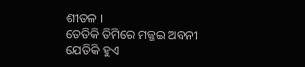ଶୀତଳ ।
ତେତିକି ତିମିରେ ମଜ୍ଜଇ ଅବନୀ
ଯେତିକି ହୁଏ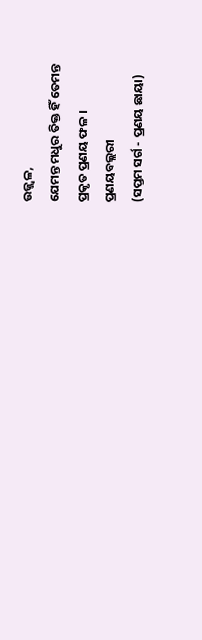ଉଜ୍ଜ୍ୱଳ,
ଯେମନ୍ତ ମଧୁର ତିକ୍ତ ହିଁ ତେମନ୍ତ
ପ୍ରକୃତ ପ୍ରଣୟ ଫଳ ।
ପ୍ରଣୟବଲ୍ଲରୀ
(ସପ୍ତମ ସର୍ଗ - ପ୍ରଣୟ ଛାୟା)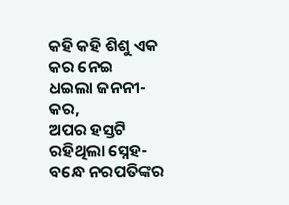କହି କହି ଶିଶୁ ଏକ କର ନେଇ
ଧଇଲା ଜନନୀ-କର,
ଅପର ହସ୍ତଟି ରହିଥିଲା ସ୍ନେହ-
ବନ୍ଧେ ନରପତିଙ୍କର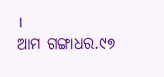।
ଆମ ଗଙ୍ଗାଧର.୯୭